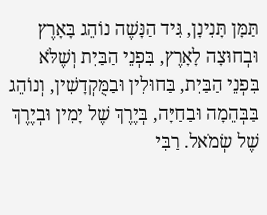תַּמָּן תָּנִינָן, גִּיד הַנָּשֶׁה נוֹהֵג בָּאָרֶץ וּבְחוּצָה לָאָרֶץ, בִּפְנֵי הַבַּיִת וְשֶׁלֹּא בִּפְנֵי הַבַּיִת, בַּחוּלִין וּבַמֻּקְדָשִׁין, וְנוֹהֵג בַּבְּהֵמָה וּבַחַיָּה, בְּיֶרֶךְ שֶׁל יָמִין וּבְיֶרֶךְ שֶׁל שְׂמֹאל. רַבִּי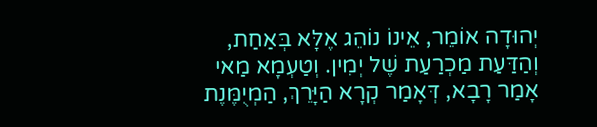יְהוּדָה אוֹמֵר, אֵינוֹ נוֹהֵג אֶלָּא בְּאַחַת, וְהַדַּעַת מַכְרַעַת שֶׁל יְמִין. וְטַעְמָא מַאי אָמַר רָבָא, דְּאָמַר קְרָא הַיָּרֵךְ, הַמְיֻמֶּנֶת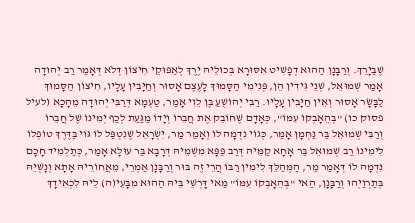שֶׁבַּיָרֵךְ. וְרַבָּנָן הַהוּא דְפָשִׁיט אִסּוּרָא בְּכוּלֵיהּ יֶרֶךְ לְאַפּוּקֵי חִיצוֹן דְּלֹא דְּאָמַר רַב יְהוּדָה אָמַר שְׁמוּאֵל, שְׁנֵי גִּידִין הֵן, פְּנִימִי הַסָּמוּךְ לָעֶצֶם אָסוּר וְחַיָּבִין עָלָיו, חִיצוֹן הַסָּמוּךְ לַבָּשָׂר אָסוּר וְאֵין חַיָּבִין עָלָיו. רַבִּי יְהוֹשֻׁעַ בֶּן לֵוִי אָמַר, טַעְמָא דְּרַבִּי יְהוּדָה מֵהָכָא (לעיל פסוק כו) "בְּהֵאָבְקוֹ עִמּוֹ", כְּאָדָם שֶׁחוֹבֵק אֶת חֲבֵרוֹ וְיָדוֹ מַגַּעַת לְכַף יְמִינוֹ שֶׁל חֲבֵרוֹ וְרַבִּי שְׁמוּאֵל בַּר נַחְמָן אָמַר, כְּגוֹי נִדְמָה לוֹ וְאָמַר מַר, יִשְׂרָאֵל שֶׁנִטְפַּל לוֹ גּוֹי בַּדֶּרֶךְ טוֹפְלוֹ לִימִינוֹ רַב שְׁמוּאֵל בַּר אָחָא קַמֵּיהּ דְּרַב פַּפָּא מִשְׁמֵיהּ דְרָבָא בַּר עוּלָא אָמַר, כְּתַלְמִיד חָכָם נִדְמָה לוֹ דְּאָמַר מַר, הַמְּהַלֵּךְ לִימִין רַבּוֹ הֲרֵי זֶה בּוּר וְרַבָּנָן אַמְרֵי, מֵאֲחוֹרֵיהּ אָתָא וְנָשְׁיֵהּ בְּתַרְוַיְהוּ וְרַבָּנָן, הַאי "בְּהֵאָבְקוֹ עִמּוֹ" מַאי דָּרְשֵׁי בֵּיהּ הַהוּא מִבָּעֵי(ה) לֵיהּ לִכְאִידָךְ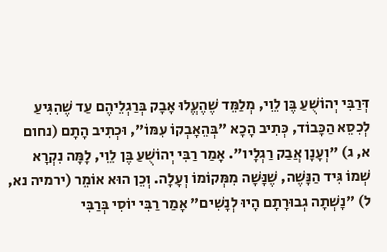דְּרַבִּי יְהוֹשֻׁעַ בֶּן לֵוִי, מְלַמֵּד שֶׁהֶעֱלוּ אָבָק בְּרַגְלֵיהֶם עַד שֶׁהִגִּיעַ לְכִסֵא הַכָּבוֹד, כְּתִיב הָכָא "בְּהֵאָבְקוֹ עִמּוֹ", וּכְתִיב הָתָם (נחום א, ג) "וְעָנָן אֲבַק רַגְלָיו". אָמַר רַבִּי יְהוֹשֻׁעַ בֶּן לֵוִי, לָמָּה נִקְרָא שְׁמוֹ גִּיד הַנָּשֶׁה, שֶׁנָּשָׁה מִמְּקוֹמוֹ וְעָלָה. וְכֵן הוּא אוֹמֵר (ירמיה נא, ל) "נָשְׁתָה גְבוּרָתָם הָיוּ לְנָשִׁים" אָמַר רַבִּי יוֹסִי בְּרַבִּי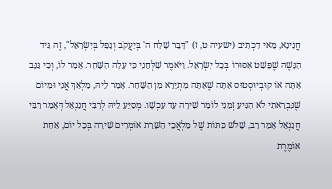חֲנִינָא, מַאי דִכְתִיב (ישעיה ט, ז) "דָּבָר שָׁלַח ה' בְּיַעֲקֹב וְנָפַל בְּיִשְׂרָאֵל", זֶה גִּיד הַנָּשֶׁה שֶׁפָּשַׁט אִסּוּרוֹ בְּכָל יִשְׂרָאֵל. וַיֹּאמֶר שַׁלְּחֵנִי כִּי עָלָה הַשָּׁחַר. אָמַר לוֹ, וְכִי גַּנָּב אַתָּה אוֹ קוּבְיוּסְטוּס אַתָּה שֶׁאַתָּה מִתְיָרֵא מִן הַשָּׁחַר. אָמַר לֵיהּ, מַלְאַךְ אֲנִי וּמִיוֹם שֶׁנִּבְרֵאתִי לֹא הִגִּיעַ זְמַנִי לוֹמַר שִׁירָה עַד עַכְשָׁו. מְסַיֵּעַ לֵיהּ לְרַבִּי חֲנַנְאֵל דְּאָמַר רַבִּי חֲנַנְאֵל אָמַר רַב, שָׁלֹשׁ כִּתּוֹת שֶׁל מַלְאֲכֵי הַשָּׁרֵת אוֹמְרִים שִׁירָה בְּכָל יוֹם, אַחַת אוֹמֶרֶת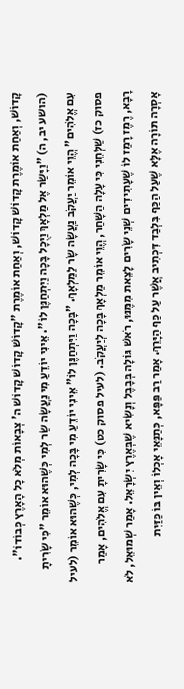קָדוֹשׁ, וְאַחַת אוֹמֶרֶת קָדוֹשׁ קָדוֹשׁ, וְאַחַת אוֹמֶרֶת "קָדוֹשׁ קָדוֹשׁ קָדוֹשׁ ה' צְבָאוֹת מְלֹא כָל הָאָרֶץ כְּבוֹדוֹ". (הושע יב, ה) "וַיָּשַׂר אֶל מַלְאָךְ וַיֻּכָל בָּכָה וַיִּתְחַנֶּן לוֹ". אֵינִי יוֹדֵעַ מִי נַעֲשָׂה שַׂר לְמִי כְּשֶׁהוּא אוֹמֵר "כִּי שָׂרִיתָ עִם אֱלֹהִים" הֱוֵי אוֹמֵר יַעֲקֹב נַעֲשָׂה שָׂר לַמַּלְאָךְ. "בָּכָה וַיִּתְחַנֶּן לוֹ" אֵינִי יוֹדֵעַ מִי בָּכָה לְמִי, כְּשֶׁהוּא אוֹמֵר (לעיל פסוק כז) שַׁלְּחֵנִי כִּי עָלָה הַשָּׁחַר, הֱוֵי אוֹמֵר מַלְאָךְ בָּכָה לְיַעֲקֹב. (לעיל פסוק כט) כִּי שָׂרִיתָ עִם אֱלֹהִים, אָמַר רָבָא, רֶמֶז רָמַז לוֹ שֶׁעָתִידִים שְׁנֵי שָׂרִים לָצֵאת מִמֶּנּוּ, רֹאשׁ גּוֹלָה בְּבָבֶל וְנָשִׂיא שֶׁבְּאֶרֶץ יִשְׂרָאֵל. אָמַר שְׁמוּאֵל, לֹא אָסְרָה תּוֹרָה אֶלָּא שֶׁעַל הַכַּף בִּלְבַד דִּכְתִיב אֲשֶׁר עַל כַּף הַיָּרֵךְ. אָמַר רַב פַּפָּא, כְּתַנָּאֵי אָכְלוֹ וְאֵין בּוֹ כַּזַּיִת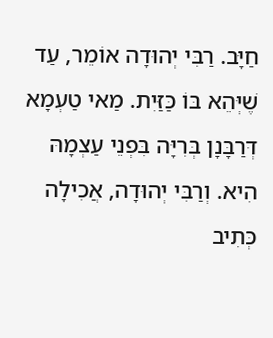חַיָּב. רַבִּי יְהוּדָה אוֹמֵר, עַד שֶׁיְּהֵא בּוֹ כַּזַּיִת. מַאי טַעְמָא דְּרַבָּנָן בְּרִיָּה בִּפְנֵי עַצְמָהּ הִיא. וְרַבִּי יְהוּדָה, אֲכִילָה כְּתִיב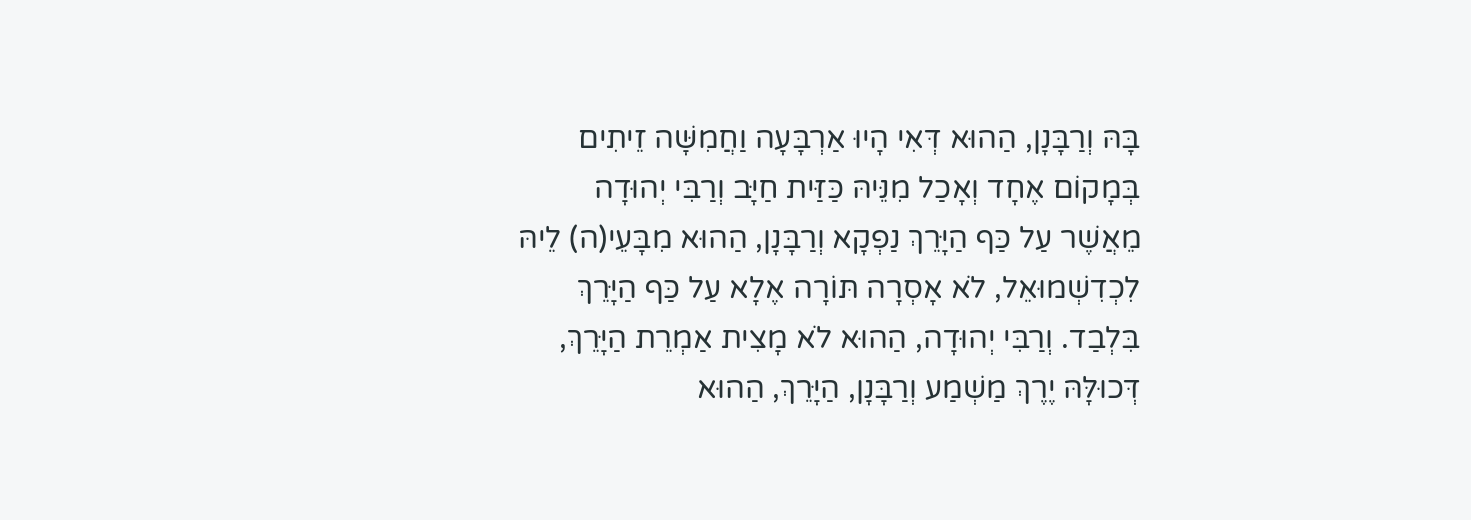בָּהּ וְרַבָּנָן, הַהוּא דְּאִי הָיוּ אַרְבָּעָה וַחֲמִשָּׁה זֵיתִים בְּמָקוֹם אֶחָד וְאָכַל מִנֵּיהּ כַּזַּית חַיָּב וְרַבִּי יְהוּדָה מֵאֲשֶׁר עַל כַּף הַיָּרֵךְ נַפְקָא וְרַבָּנָן, הַהוּא מִבָּעֵי(ה) לֵיהּ לִכְדִשְׁמוּאֵל, לֹא אָסְרָה תּוֹרָה אֶלָא עַל כַּף הַיָּרֵךְ בִּלְבַד. וְרַבִּי יְהוּדָה, הַהוּא לֹא מָצִית אַמְרֵת הַיָּרֵךְ, דְּכוּלָּהּ יֶרֶךְ מַשְׁמַע וְרַבָּנָן, הַיָּרֵךְ, הַהוּא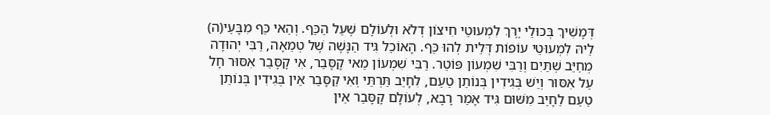דְּמָשִׁיךְ בְּכוּלֵי יֶרֶךְ לִמְעוּטֵי חִיצוֹן דְלֹא וּלְעוֹלָם שֶׁעַל הַכַּף. וְהַאי כַּף מִבָּעֵי(ה) לֵיהּ לִמְעוּטֵי עוֹפוֹת דְּלֵית לְהוּ כַּף. הָאוֹכֵל גִּיד הַנָּשֶׁה שֶׁל טְמֵאָה, רַבִּי יְהוּדָה מְחַיֵּב שְׁתַּיִם וְרַבִּי שִׁמְעוֹן פּוֹטֵר. רַבִּי שִׁמְעוֹן מַאי קָסָּבַר, אִי קָסָּבַר אִסּוּר חָל עַל אִסּוּר וְיֵשׁ בְּגִידִין בְּנוֹתֵן טַעַם, לִחָיֵב תַּרְתֵּי וְאִי קַסָּבַר אֵין בְּגִידִין בְּנוֹתֵן טַעַם לֵחָיֵב מִשּׁוּם גִּיד אָמַר רָבָא, לְעוֹלָם קָסָּבַר אֵין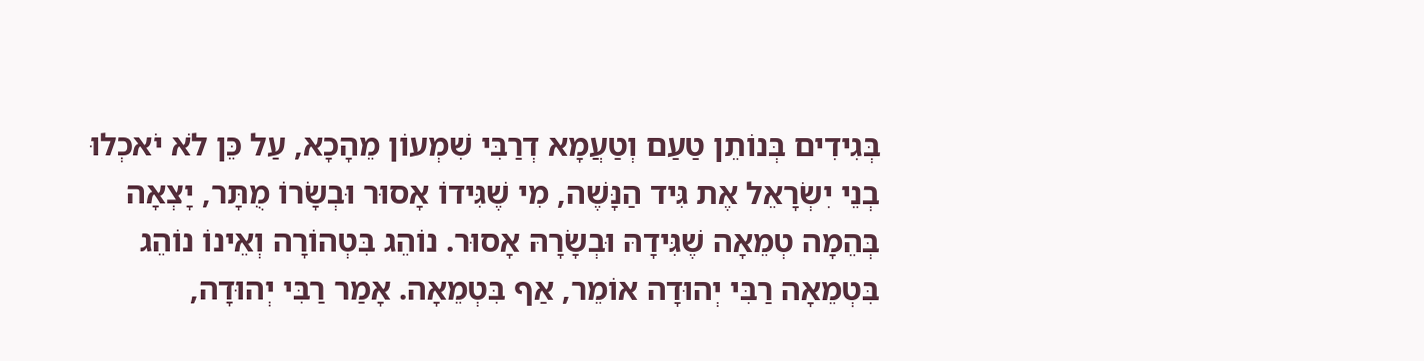בְּגִידִים בְּנוֹתֵן טַעַם וְטַעֲמָא דְרַבִּי שִׁמְעוֹן מֵהָכָא, עַל כֵּן לֹא יֹאכְלוּ בְנֵי יִשְׂרָאֵל אֶת גִּיד הַנָּשֶׁה, מִי שֶׁגִּידוֹ אָסוּר וּבְשָׂרוֹ מֻתָּר, יָצְאָה בְּהֵמָה טְמֵאָה שֶׁגִּידָהּ וּבְשָׂרָהּ אָסוּר. נוֹהֵג בִּטְהוֹרָה וְאֵינוֹ נוֹהֵג בִּטְמֵאָה רַבִּי יְהוּדָה אוֹמֵר, אַף בִּטְמֵאָה. אָמַר רַבִּי יְהוּדָה,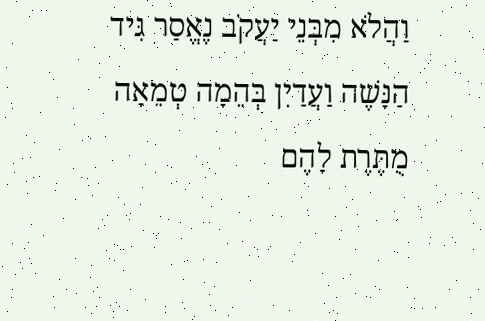וַהֲלֹא מִבְּנֵי יַעֲקֹב נֶאֱסַר גִּיד הַנָּשֶׁה וַעֲדַיִן בְּהֵמָה טְמֵאָה מֻתֶּרֶת לָהֶם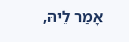אָמַר לֵיהּ,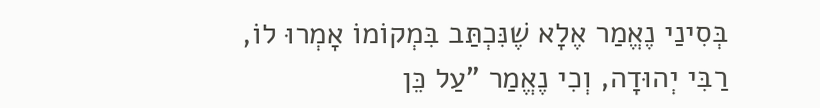בְּסִינַי נֶאֱמַר אֶלָא שֶׁנִּכְתַּב בִּמְקוֹמוֹ אָמְרוּ לוֹ, רַבִּי יְהוּדָה, וְכִי נֶאֱמַר "עַל כֵּן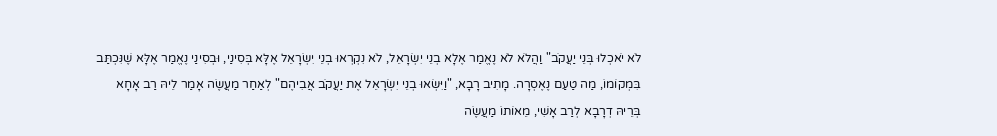לֹא יֹאכְלוּ בְּנֵי יַעֲקֹב" וַהֲלֹא לֹא נֶאֱמַר אֶלָא בְנֵי יִשְׂרָאֵל, לֹא נִקְרְאוּ בְנֵי יִשְׂרָאֵל אֶלָּא בְּסִינַי, וּבְסִינַי נֶאֱמַר אֶלָּא שֶׁנִּכְתַּב בִּמְקוֹמוֹ, מַה טַעַם נֶאֶסְרָה. מָתִיב רָבָא, "וַיִּשְׂאוּ בְנֵי יִשְׂרָאֵל אֶת יַעֲקֹב אֲבִיהֶם" לְאַחַר מַעֲשֶׂה אָמַר לֵיהּ רַב אָחָא בְּרֵיהּ דְרָבָא לְרַב אָשִׁי, מֵאוֹתוֹ מַעֲשֶׂה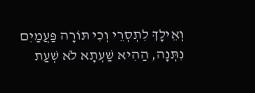וְאֵילָךְ לִתְסְרֵי וְכִי תּוֹרָה פַּעֲמַיִם נִתְּנָה, הַהִיא שַׁעְתָא לֹא שְׁעַת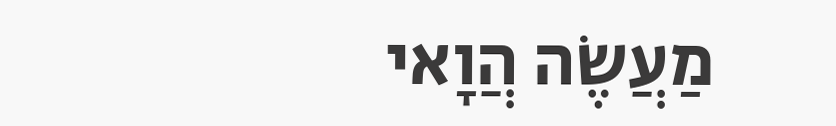מַעֲשֶׂה הֲוָאי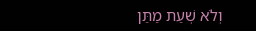וְלֹא שְׁעַת מַתַּן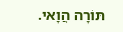תּוֹרָה הֲוָאי.